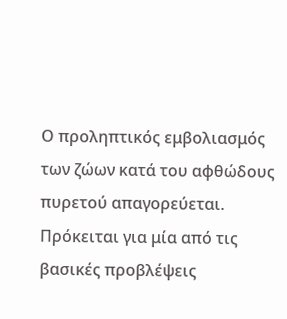Ο προληπτικός εμβολιασμός των ζώων κατά του αφθώδους πυρετού απαγορεύεται. Πρόκειται για μία από τις βασικές προβλέψεις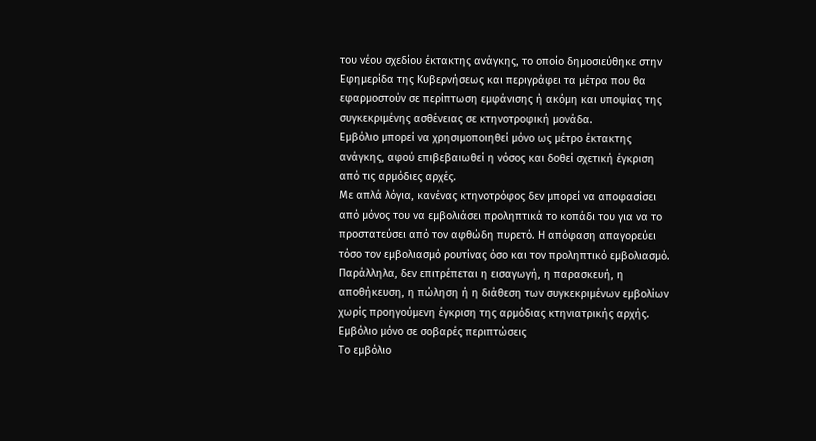του νέου σχεδίου έκτακτης ανάγκης, το οποίο δημοσιεύθηκε στην Εφημερίδα της Κυβερνήσεως και περιγράφει τα μέτρα που θα εφαρμοστούν σε περίπτωση εμφάνισης ή ακόμη και υποψίας της συγκεκριμένης ασθένειας σε κτηνοτροφική μονάδα.
Εμβόλιο μπορεί να χρησιμοποιηθεί μόνο ως μέτρο έκτακτης ανάγκης, αφού επιβεβαιωθεί η νόσος και δοθεί σχετική έγκριση από τις αρμόδιες αρχές.
Με απλά λόγια, κανένας κτηνοτρόφος δεν μπορεί να αποφασίσει από μόνος του να εμβολιάσει προληπτικά το κοπάδι του για να το προστατεύσει από τον αφθώδη πυρετό. Η απόφαση απαγορεύει τόσο τον εμβολιασμό ρουτίνας όσο και τον προληπτικό εμβολιασμό. Παράλληλα, δεν επιτρέπεται η εισαγωγή, η παρασκευή, η αποθήκευση, η πώληση ή η διάθεση των συγκεκριμένων εμβολίων χωρίς προηγούμενη έγκριση της αρμόδιας κτηνιατρικής αρχής.
Εμβόλιο μόνο σε σοβαρές περιπτώσεις
Το εμβόλιο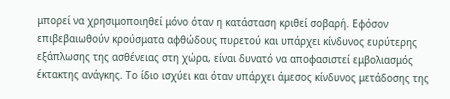μπορεί να χρησιμοποιηθεί μόνο όταν η κατάσταση κριθεί σοβαρή. Εφόσον επιβεβαιωθούν κρούσματα αφθώδους πυρετού και υπάρχει κίνδυνος ευρύτερης εξάπλωσης της ασθένειας στη χώρα, είναι δυνατό να αποφασιστεί εμβολιασμός έκτακτης ανάγκης. Το ίδιο ισχύει και όταν υπάρχει άμεσος κίνδυνος μετάδοσης της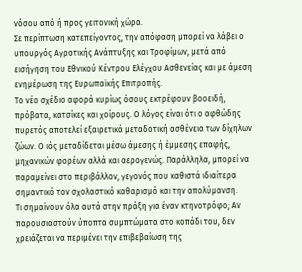νόσου από ή προς γειτονική χώρα.
Σε περίπτωση κατεπείγοντος, την απόφαση μπορεί να λάβει ο υπουργός Αγροτικής Ανάπτυξης και Τροφίμων, μετά από εισήγηση του Εθνικού Κέντρου Ελέγχου Ασθενείας και με άμεση ενημέρωση της Ευρωπαϊκής Επιτροπής.
Το νέο σχέδιο αφορά κυρίως όσους εκτρέφουν βοοειδή, πρόβατα, κατσίκες και χοίρους. Ο λόγος είναι ότι ο αφθώδης πυρετός αποτελεί εξαιρετικά μεταδοτική ασθένεια των δίχηλων ζώων. Ο ιός μεταδίδεται μέσω άμεσης ή έμμεσης επαφής, μηχανικών φορέων αλλά και αερογενώς. Παράλληλα, μπορεί να παραμείνει στο περιβάλλον, γεγονός που καθιστά ιδιαίτερα σημαντικό τον σχολαστικό καθαρισμό και την απολύμανση.
Τι σημαίνουν όλα αυτά στην πράξη για έναν κτηνοτρόφο; Αν παρουσιαστούν ύποπτα συμπτώματα στο κοπάδι του, δεν χρειάζεται να περιμένει την επιβεβαίωση της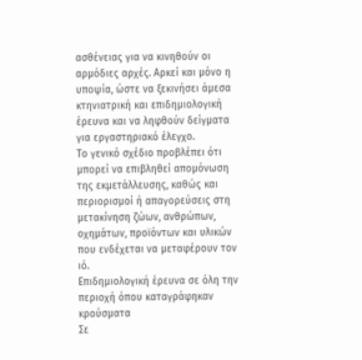ασθένειας για να κινηθούν οι αρμόδιες αρχές. Αρκεί και μόνο η υποψία, ώστε να ξεκινήσει άμεσα κτηνιατρική και επιδημιολογική έρευνα και να ληφθούν δείγματα για εργαστηριακό έλεγχο.
Το γενικό σχέδιο προβλέπει ότι μπορεί να επιβληθεί απομόνωση της εκμετάλλευσης, καθώς και περιορισμοί ή απαγορεύσεις στη μετακίνηση ζώων, ανθρώπων, οχημάτων, προϊόντων και υλικών που ενδέχεται να μεταφέρουν τον ιό.
Επιδημιολογική έρευνα σε όλη την περιοχή όπου καταγράφηκαν κρούσματα
Σε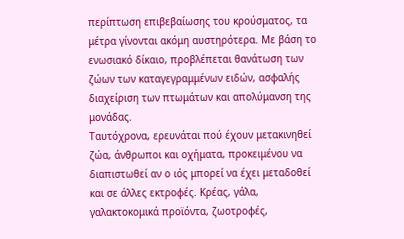περίπτωση επιβεβαίωσης του κρούσματος, τα μέτρα γίνονται ακόμη αυστηρότερα. Με βάση το ενωσιακό δίκαιο, προβλέπεται θανάτωση των ζώων των καταγεγραμμένων ειδών, ασφαλής διαχείριση των πτωμάτων και απολύμανση της μονάδας.
Ταυτόχρονα, ερευνάται πού έχουν μετακινηθεί ζώα, άνθρωποι και οχήματα, προκειμένου να διαπιστωθεί αν ο ιός μπορεί να έχει μεταδοθεί και σε άλλες εκτροφές. Κρέας, γάλα, γαλακτοκομικά προϊόντα, ζωοτροφές,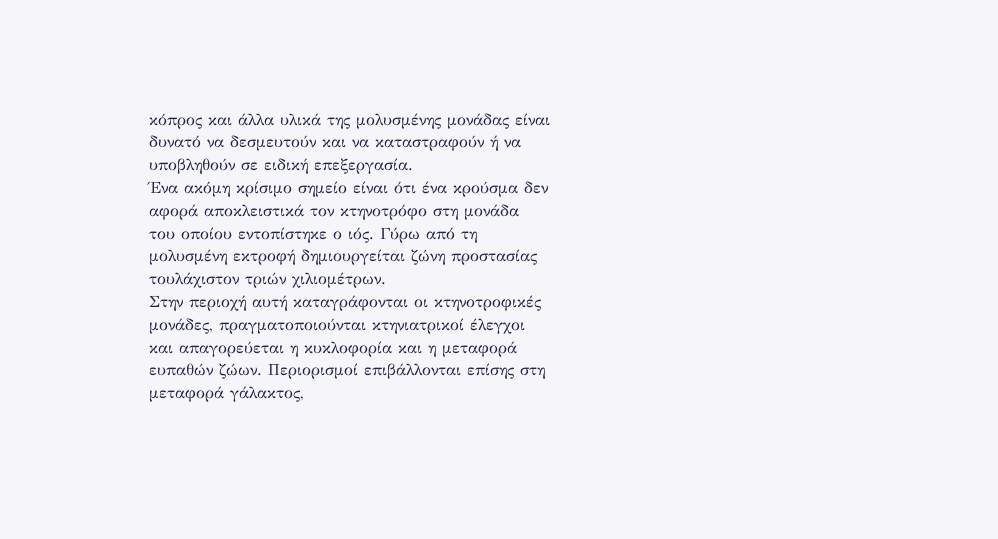κόπρος και άλλα υλικά της μολυσμένης μονάδας είναι δυνατό να δεσμευτούν και να καταστραφούν ή να υποβληθούν σε ειδική επεξεργασία.
Ένα ακόμη κρίσιμο σημείο είναι ότι ένα κρούσμα δεν αφορά αποκλειστικά τον κτηνοτρόφο στη μονάδα του οποίου εντοπίστηκε ο ιός. Γύρω από τη μολυσμένη εκτροφή δημιουργείται ζώνη προστασίας τουλάχιστον τριών χιλιομέτρων.
Στην περιοχή αυτή καταγράφονται οι κτηνοτροφικές μονάδες, πραγματοποιούνται κτηνιατρικοί έλεγχοι και απαγορεύεται η κυκλοφορία και η μεταφορά ευπαθών ζώων. Περιορισμοί επιβάλλονται επίσης στη μεταφορά γάλακτος,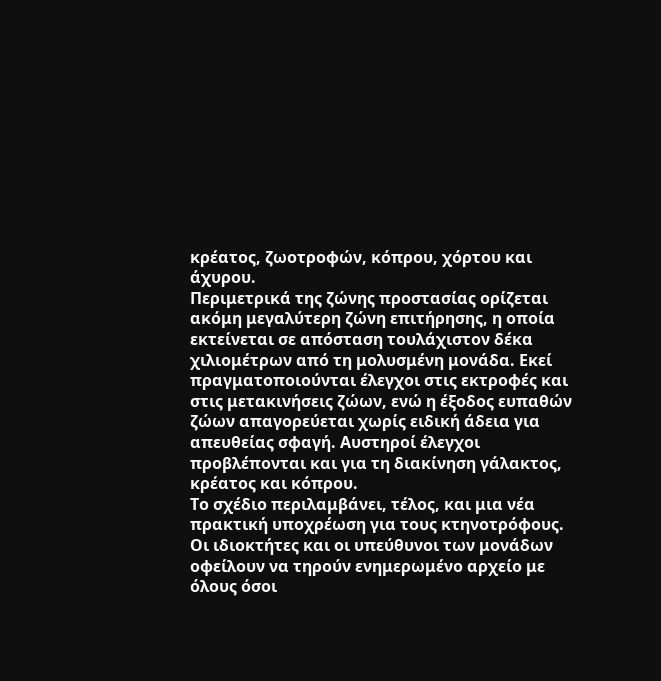κρέατος, ζωοτροφών, κόπρου, χόρτου και άχυρου.
Περιμετρικά της ζώνης προστασίας ορίζεται ακόμη μεγαλύτερη ζώνη επιτήρησης, η οποία εκτείνεται σε απόσταση τουλάχιστον δέκα χιλιομέτρων από τη μολυσμένη μονάδα. Εκεί πραγματοποιούνται έλεγχοι στις εκτροφές και στις μετακινήσεις ζώων, ενώ η έξοδος ευπαθών ζώων απαγορεύεται χωρίς ειδική άδεια για απευθείας σφαγή. Αυστηροί έλεγχοι προβλέπονται και για τη διακίνηση γάλακτος, κρέατος και κόπρου.
Το σχέδιο περιλαμβάνει, τέλος, και μια νέα πρακτική υποχρέωση για τους κτηνοτρόφους. Οι ιδιοκτήτες και οι υπεύθυνοι των μονάδων οφείλουν να τηρούν ενημερωμένο αρχείο με όλους όσοι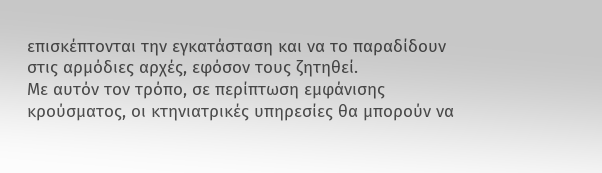επισκέπτονται την εγκατάσταση και να το παραδίδουν στις αρμόδιες αρχές, εφόσον τους ζητηθεί.
Με αυτόν τον τρόπο, σε περίπτωση εμφάνισης κρούσματος, οι κτηνιατρικές υπηρεσίες θα μπορούν να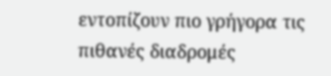εντοπίζουν πιο γρήγορα τις πιθανές διαδρομές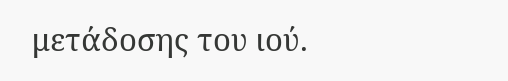μετάδοσης του ιού.